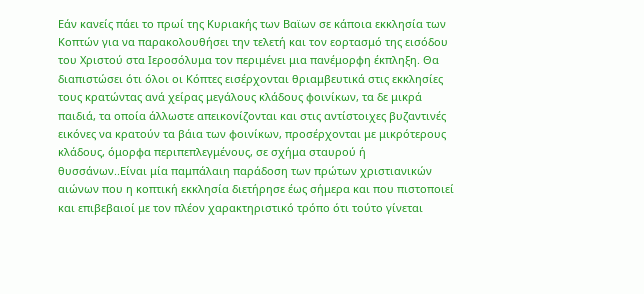Εάν κανείς πάει το πρωί της Κυριακής των Βαϊων σε κάποια εκκλησία των Κοπτών για να παρακολουθήσει την τελετή και τον εορτασμό της εισόδου του Χριστού στα Ιεροσόλυμα τον περιμένει μια πανέμορφη έκπληξη. Θα διαπιστώσει ότι όλοι οι Κόπτες εισέρχονται θριαμβευτικά στις εκκλησίες τους κρατώντας ανά χείρας μεγάλους κλάδους φοινίκων, τα δε μικρά παιδιά, τα οποία άλλωστε απεικονίζονται και στις αντίστοιχες βυζαντινές εικόνες να κρατούν τα βάια των φοινίκων, προσέρχονται με μικρότερους κλάδους, όμορφα περιπεπλεγμένους, σε σχήμα σταυρού ή θυσσάνων..Είναι μία παμπάλαιη παράδοση των πρώτων χριστιανικών αιώνων που η κοπτική εκκλησία διετήρησε έως σήμερα και που πιστοποιεί και επιβεβαιοί με τον πλέον χαρακτηριστικό τρόπο ότι τούτο γίνεται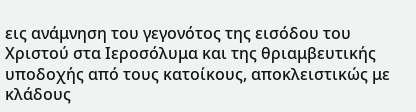εις ανάμνηση του γεγονότος της εισόδου του Χριστού στα Ιεροσόλυμα και της θριαμβευτικής υποδοχής από τους κατοίκους, αποκλειστικώς με κλάδους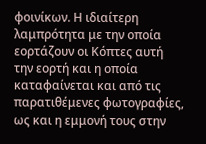φοινίκων. Η ιδιαίτερη λαμπρότητα με την οποία εορτάζουν οι Κόπτες αυτή την εορτή και η οποία καταφαίνεται και από τις παρατιθέμενες φωτογραφίες, ως και η εμμονή τους στην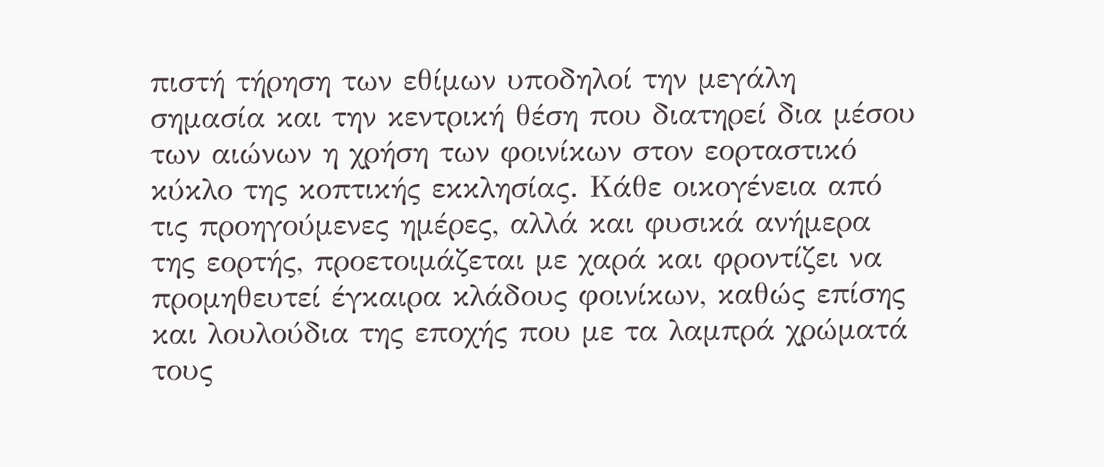πιστή τήρηση των εθίμων υποδηλοί την μεγάλη σημασία και την κεντρική θέση που διατηρεί δια μέσου των αιώνων η χρήση των φοινίκων στον εορταστικό κύκλο της κοπτικής εκκλησίας. Κάθε οικογένεια από τις προηγούμενες ημέρες, αλλά και φυσικά ανήμερα της εορτής, προετοιμάζεται με χαρά και φροντίζει να προμηθευτεί έγκαιρα κλάδους φοινίκων, καθώς επίσης και λουλούδια της εποχής που με τα λαμπρά χρώματά τους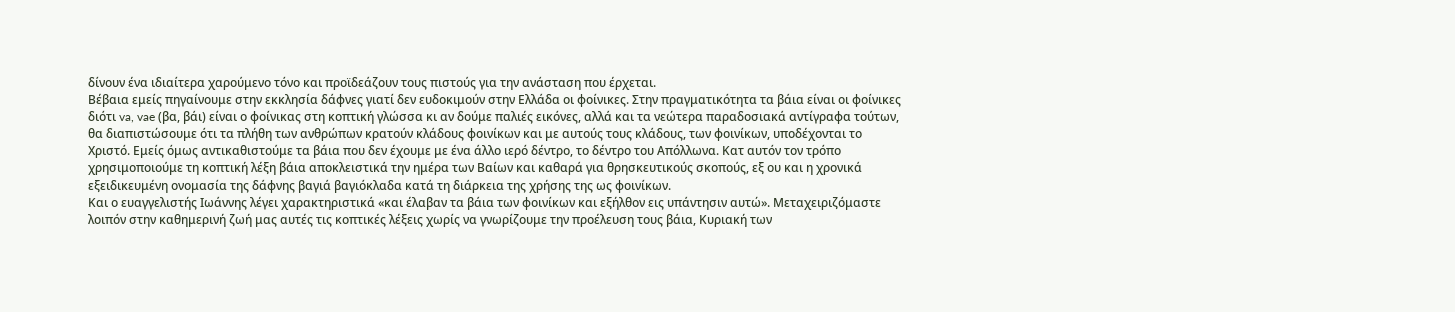δίνουν ένα ιδιαίτερα χαρούμενο τόνο και προϊδεάζουν τους πιστούς για την ανάσταση που έρχεται.
Βέβαια εμείς πηγαίνουμε στην εκκλησία δάφνες γιατί δεν ευδοκιμούν στην Ελλάδα οι φοίνικες. Στην πραγματικότητα τα βάια είναι οι φοίνικες διότι va, vae (βα, βάι) είναι ο φοίνικας στη κοπτική γλώσσα κι αν δούμε παλιές εικόνες, αλλά και τα νεώτερα παραδοσιακά αντίγραφα τούτων, θα διαπιστώσουμε ότι τα πλήθη των ανθρώπων κρατούν κλάδους φοινίκων και με αυτούς τους κλάδους, των φοινίκων, υποδέχονται το Χριστό. Εμείς όμως αντικαθιστούμε τα βάια που δεν έχουμε με ένα άλλο ιερό δέντρο, το δέντρο του Απόλλωνα. Κατ αυτόν τον τρόπο χρησιμοποιούμε τη κοπτική λέξη βάια αποκλειστικά την ημέρα των Βαίων και καθαρά για θρησκευτικούς σκοπούς, εξ ου και η χρονικά εξειδικευμένη ονομασία της δάφνης βαγιά βαγιόκλαδα κατά τη διάρκεια της χρήσης της ως φοινίκων.
Και ο ευαγγελιστής Ιωάννης λέγει χαρακτηριστικά «και έλαβαν τα βάια των φοινίκων και εξήλθον εις υπάντησιν αυτώ». Μεταχειριζόμαστε λοιπόν στην καθημερινή ζωή μας αυτές τις κοπτικές λέξεις χωρίς να γνωρίζουμε την προέλευση τους βάια, Κυριακή των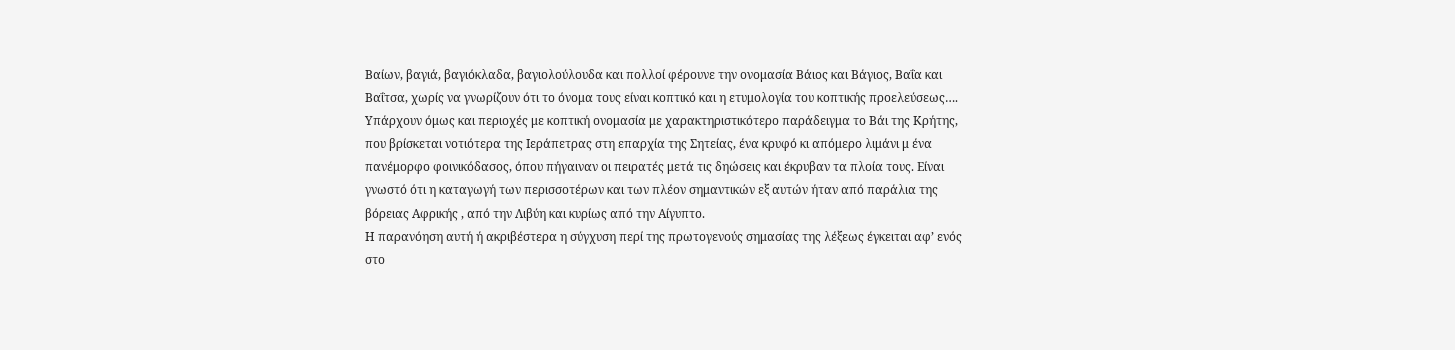Βαίων, βαγιά, βαγιόκλαδα, βαγιολούλουδα και πολλοί φέρουνε την ονομασία Βάιος και Βάγιος, Βαΐα και Βαΐτσα, χωρίς να γνωρίζουν ότι το όνομα τους είναι κοπτικό και η ετυμολογία του κοπτικής προελεύσεως…. Υπάρχουν όμως και περιοχές με κοπτική ονομασία με χαρακτηριστικότερο παράδειγμα το Βάι της Κρήτης, που βρίσκεται νοτιότερα της Ιεράπετρας στη επαρχία της Σητείας, ένα κρυφό κι απόμερο λιμάνι μ ένα πανέμορφο φοινικόδασος, όπου πήγαιναν οι πειρατές μετά τις δηώσεις και έκρυβαν τα πλοία τους. Είναι γνωστό ότι η καταγωγή των περισσοτέρων και των πλέον σημαντικών εξ αυτών ήταν από παράλια της βόρειας Αφρικής , από την Λιβύη και κυρίως από την Αίγυπτο.
Η παρανόηση αυτή ή ακριβέστερα η σύγχυση περί της πρωτογενούς σημασίας της λέξεως έγκειται αφ’ ενός στο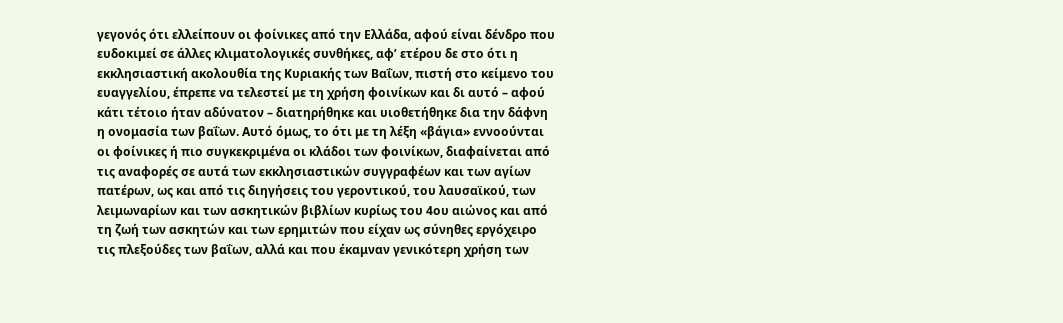γεγονός ότι ελλείπουν οι φοίνικες από την Ελλάδα, αφού είναι δένδρο που ευδοκιμεί σε άλλες κλιματολογικές συνθήκες, αφ’ ετέρου δε στο ότι η εκκλησιαστική ακολουθία της Κυριακής των Βαΐων, πιστή στο κείμενο του ευαγγελίου, έπρεπε να τελεστεί με τη χρήση φοινίκων και δι αυτό – αφού κάτι τέτοιο ήταν αδύνατον – διατηρήθηκε και υιοθετήθηκε δια την δάφνη η ονομασία των βαΐων. Αυτό όμως, το ότι με τη λέξη «βάγια» εννοούνται οι φοίνικες ή πιο συγκεκριμένα οι κλάδοι των φοινίκων, διαφαίνεται από τις αναφορές σε αυτά των εκκλησιαστικών συγγραφέων και των αγίων πατέρων, ως και από τις διηγήσεις του γεροντικού, του λαυσαϊκού, των λειμωναρίων και των ασκητικών βιβλίων κυρίως του 4ου αιώνος και από τη ζωή των ασκητών και των ερημιτών που είχαν ως σύνηθες εργόχειρο τις πλεξούδες των βαΐων, αλλά και που έκαμναν γενικότερη χρήση των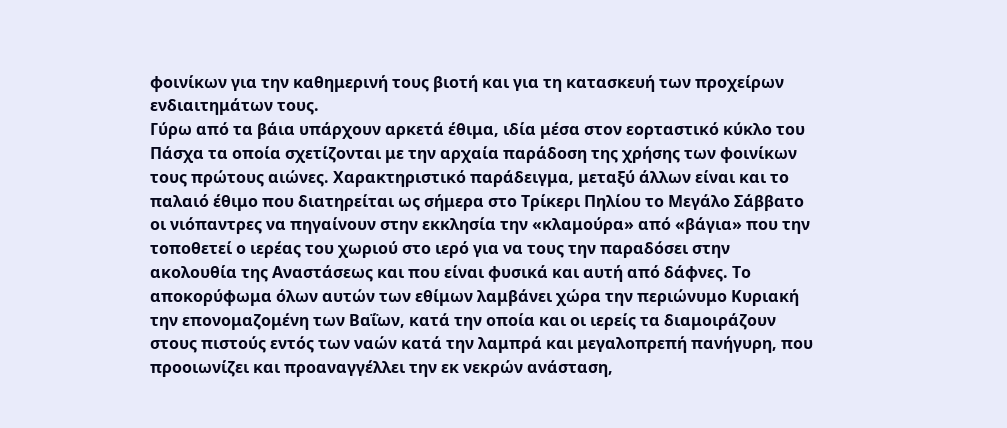φοινίκων για την καθημερινή τους βιοτή και για τη κατασκευή των προχείρων ενδιαιτημάτων τους.
Γύρω από τα βάια υπάρχουν αρκετά έθιμα, ιδία μέσα στον εορταστικό κύκλο του Πάσχα τα οποία σχετίζονται με την αρχαία παράδοση της χρήσης των φοινίκων τους πρώτους αιώνες. Χαρακτηριστικό παράδειγμα, μεταξύ άλλων είναι και το παλαιό έθιμο που διατηρείται ως σήμερα στο Τρίκερι Πηλίου το Μεγάλο Σάββατο οι νιόπαντρες να πηγαίνουν στην εκκλησία την «κλαμούρα» από «βάγια» που την τοποθετεί ο ιερέας του χωριού στο ιερό για να τους την παραδόσει στην ακολουθία της Αναστάσεως και που είναι φυσικά και αυτή από δάφνες. Το αποκορύφωμα όλων αυτών των εθίμων λαμβάνει χώρα την περιώνυμο Κυριακή την επονομαζομένη των Βαΐων, κατά την οποία και οι ιερείς τα διαμοιράζουν στους πιστούς εντός των ναών κατά την λαμπρά και μεγαλοπρεπή πανήγυρη, που προοιωνίζει και προαναγγέλλει την εκ νεκρών ανάσταση,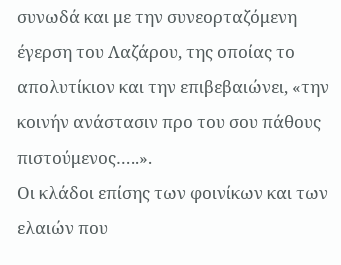συνωδά και με την συνεορταζόμενη έγερση του Λαζάρου, της οποίας το απολυτίκιον και την επιβεβαιώνει, «την κοινήν ανάστασιν προ του σου πάθους πιστούμενος…..».
Οι κλάδοι επίσης των φοινίκων και των ελαιών που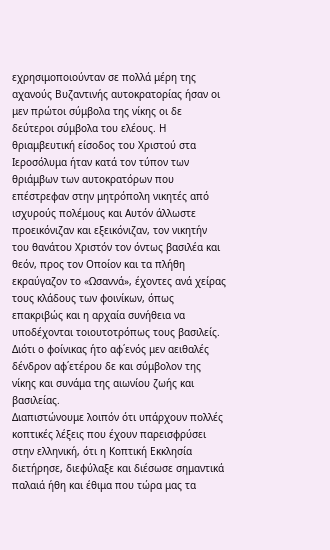εχρησιμοποιούνταν σε πολλά μέρη της αχανούς Βυζαντινής αυτοκρατορίας ήσαν οι μεν πρώτοι σύμβολα της νίκης οι δε δεύτεροι σύμβολα του ελέους. Η θριαμβευτική είσοδος του Χριστού στα Ιεροσόλυμα ήταν κατά τον τύπον των θριάμβων των αυτοκρατόρων που επέστρεφαν στην μητρόπολη νικητές από ισχυρούς πολέμους και Αυτόν άλλωστε προεικόνιζαν και εξεικόνιζαν, τον νικητήν του θανάτου Χριστόν τον όντως βασιλέα και θεόν, προς τον Οποίον και τα πλήθη εκραύγαζον το «Ωσαννά», έχοντες ανά χείρας τους κλάδους των φοινίκων, όπως επακριβώς και η αρχαία συνήθεια να υποδέχονται τοιουτοτρόπως τους βασιλείς. Διότι ο φοίνικας ήτο αφ΄ενός μεν αειθαλές δένδρον αφ΄ετέρου δε και σύμβολον της νίκης και συνάμα της αιωνίου ζωής και βασιλείας.
Διαπιστώνουμε λοιπόν ότι υπάρχουν πολλές κοπτικές λέξεις που έχουν παρεισφρύσει στην ελληνική, ότι η Κοπτική Εκκλησία διετήρησε, διεφύλαξε και διέσωσε σημαντικά παλαιά ήθη και έθιμα που τώρα μας τα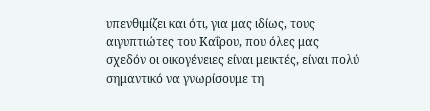υπενθιμίζει και ότι, για μας ιδίως, τους αιγυπτιώτες του Καΐρου, που όλες μας σχεδόν οι οικογένειες είναι μεικτές, είναι πολύ σημαντικό να γνωρίσουμε τη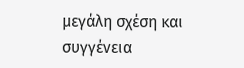μεγάλη σχέση και συγγένεια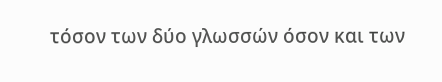τόσον των δύο γλωσσών όσον και των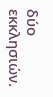δύο εκκλησιών.